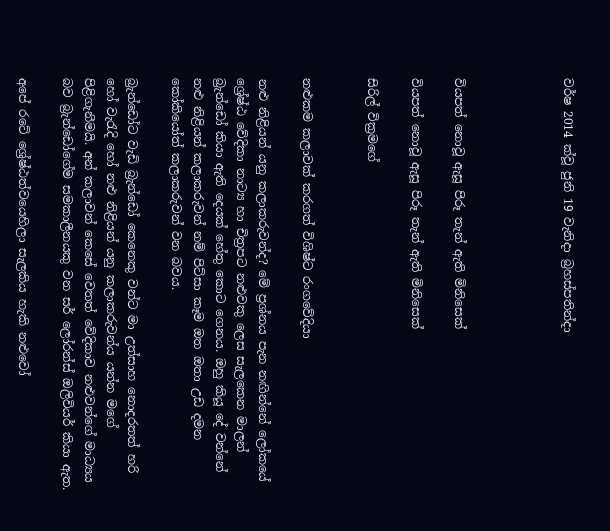වර්ෂ 2014 ක්වූ ජුනි 19 වැනිදා බ්‍රහස්පතින්දා




වියපත් නොවූ ඇසූ පිරූ තැන් ඇති මිනිසෙක්

වියපත් නොවූ ඇසූ පිරූ තැන් ඇති මිනිසෙක්

සිරිල් වික්‍රමගේ


නළුකම කලාවක් කරගත් විශිෂ්ට රංගවේදියා

නළු නිළියන් යනු කලාකරුවන්ද? මේ ප්‍රශ්නය පැන නඟින්නේ ලෝකයේ ශ්‍රේෂ්ඨ වේදිකා නාට්‍ය හා චිත්‍රපට නළුවකු ලෙස සැලකෙන මාලන් බ්‍රැන්ඩෝ කියා ඇති දෙයක් හේතු කොට ගෙනය. ඔහු කියූ දේ වන්නේ නළු නිළියන් කලාකරුවන් නම් පිට්සා කෑම ඔත ඔතා උඩ දමන කෝකියෝත් කලාකරුවන් වන බවය.

බ්‍රැන්ඩෝට වැඩි බ්‍රැන්ඩෝ කෙනෙකු වන්ට මා උත්සාහ නොදරතත් හරි හෝ වැරැදි හෝ නළු නිළියන් යනු කලාකරුවන්ය යන්න මගේ පිළිගැනීමයි. අන් කලාවන් කෙසේ වෙතත් වේදිකාව නළුවන්ගේ මාධ්‍යය බව බ්‍රැන්ඩෝගේම සමකාලීනයකු වන සර් ලෝරන්ස් ඔලිවියර් කියා ඇත.

අපේ රටේ ශ්‍රේෂ්ඨත්වයෙහිලා සැලකිය හැකි නළුවෝ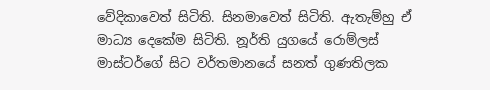වේදිකාවෙත් සිටිති. සිනමාවෙත් සිටිති. ඇතැම්හු ඒ මාධ්‍ය දෙකේම සිටිති. නූර්ති යුගයේ රොම්ලස් මාස්ටර්ගේ සිට වර්තමානයේ සනත් ගුණතිලක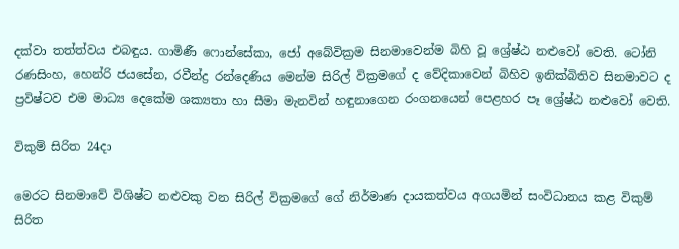දක්වා තත්ත්වය එබඳුය. ගාමිණී ෆොන්සේකා, ජෝ අබේවික්‍රම සිනමාවෙන්ම බිහි වූ ශ්‍රේෂ්ඨ නළුවෝ වෙති. ටෝනි රණසිංහ, හෙන්රි ජයසේන, රවීන්ද්‍ර රන්දෙණිය මෙන්ම සිරිල් වික්‍රමගේ ද වේදිකාවෙන් බිහිව ඉනික්බිතිව සිනමාවට ද ප්‍රවිෂ්ටව එම මාධ්‍ය දෙකේම ශක්‍යතා හා සීමා මැනවින් හඳුනාගෙන රංගනයෙන් පෙළහර පෑ ශ්‍රේෂ්ඨ නළුවෝ වෙති.

විකුම් සිරිත 24දා

මෙරට සිනමාවේ විශිෂ්ට නළුවකු වන සිරිල් වික්‍රමගේ ගේ නිර්මාණ දායකත්වය අගයමින් සංවිධානය කළ විකුම් සිරිත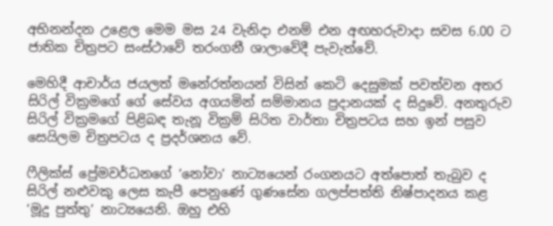අභිනන්දන උළෙල මෙම මස 24 වැනිදා එනම් එන අඟහරුවාදා සවස 6.00 ට ජාතික චිත්‍රපට සංස්ථාවේ තරංගනී ශාලාවේදී පැවැත්වේ.

මෙහිදී ආචාර්ය ජයලත් මනේරත්නයන් විසින් කෙටි දෙසුමක් පවත්වන අතර සිරිල් වික්‍රමගේ ගේ සේවය අගයමින් සම්මානය ප්‍රදානයක් ද සිදුවේ. අනතුරුව සිරිල් වික්‍රමගේ පිළිබඳ තැනූ වික්‍රම් සිරිත වාර්තා චිත්‍රපටය සහ ඉන් පසුව සෙයිලම චිත්‍රපටය ද ප්‍රදර්ශනය වේ.

ෆීලික්ස් ප්‍රේමවර්ධනගේ ‘නෝවා’ නාට්‍යයෙන් රංගනයට අත්පොත් තැබුව ද සිරිල් නළුවකු ලෙස කැපී පෙනුණේ ගුණසේන ගලප්පත්ති නිෂ්පාදනය කළ ‘මූදු පුත්තු’ නාට්‍යයෙනි. ඔහු එහි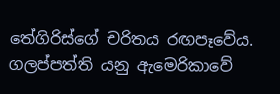තේගිරිස්ගේ චරිතය රඟපෑවේය. ගලප්පත්ති යනු ඇමෙරිකාවේ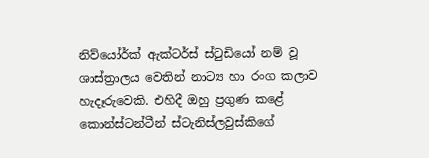නිව්යෝර්ක් ඇක්ටර්ස් ස්ටුඩියෝ නම් වූ ශාස්ත්‍රාලය වෙතින් නාට්‍ය හා රංග කලාව හැදෑරුවෙකි. එහිදී ඔහු ප්‍රගුණ කළේ කොන්ස්ටන්ටීන් ස්ටැනිස්ලවුස්කිගේ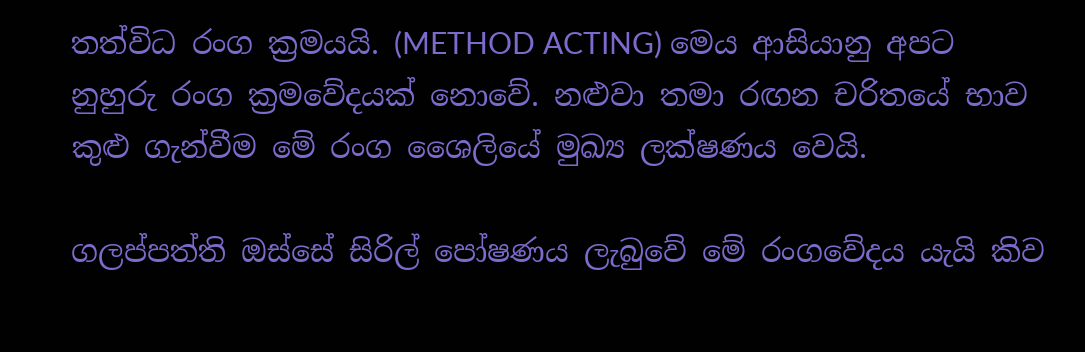තත්විධ රංග ක්‍රමයයි. (METHOD ACTING) මෙය ආසියානු අපට නුහුරු රංග ක්‍රමවේදයක් නොවේ. නළුවා තමා රඟන චරිතයේ භාව කුළු ගැන්වීම මේ රංග ශෛලියේ මුඛ්‍ය ලක්ෂණය වෙයි.

ගලප්පත්ති ඔස්සේ සිරිල් පෝෂණය ලැබුවේ මේ රංගවේදය යැයි කිව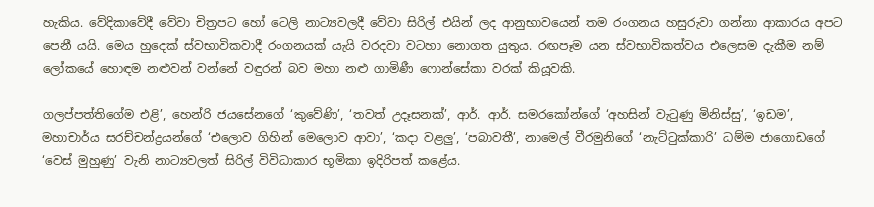හැකිය. වේදිකාවේදී වේවා චිත්‍රපට හෝ ටෙලි නාට්‍යවලදී වේවා සිරිල් එයින් ලද ආනුභාවයෙන් තම රංගනය හසුරුවා ගන්නා ආකාරය අපට පෙනී යයි. මෙය හුදෙක් ස්වභාවිකවාදී රංගනයක් යැයි වරදවා වටහා නොගත යුතුය. රඟපෑම යන ස්වභාවිකත්වය එලෙසම දැකීම නම් ලෝකයේ හොඳම නළුවන් වන්නේ වඳුරන් බව මහා නළු ගාමිණී ෆොන්සේකා වරක් කියූවකි.

ගලප්පත්තිගේම එළි’, හෙන්රි ජයසේනගේ ‘කුවේණි’, ‘තවත් උදෑසනක්’, ආර්. ආර්. සමරකෝන්ගේ ‘අහසින් වැටුණු මිනිස්සු’, ‘ඉඩම’, මහාචාර්ය සරච්චන්ද්‍රයන්ගේ ‘එලොව ගිහින් මෙලොව ආවා’, ‘කදා වළලු’, ‘පබාවතී’, නාමෙල් වීරමුනිගේ ‘නැට්ටුක්කාරි’ ධම්ම ජාගොඩගේ ‘වෙස් මුහුණු’ වැනි නාට්‍යවලත් සිරිල් විවිධාකාර භූමිකා ඉදිරිපත් කළේය.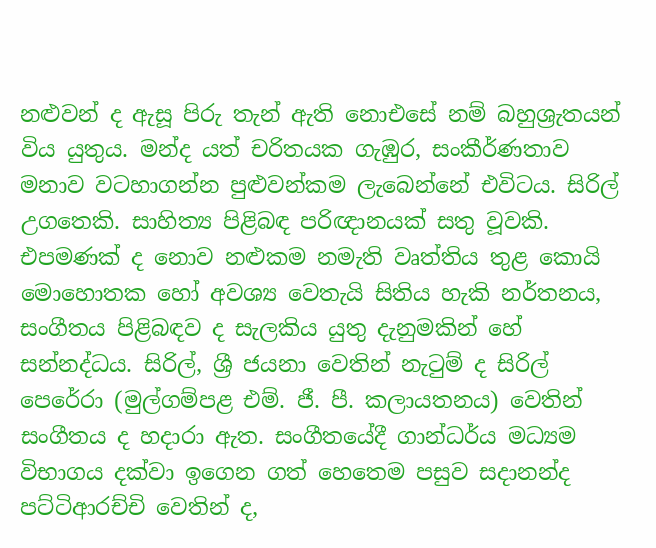නළුවන් ද ඇසූ පිරු තැන් ඇති නොඑසේ නම් බහුශ්‍රැතයන් විය යුතුය. මන්ද යත් චරිතයක ගැඹුර, සංකීර්ණතාව මනාව වටහාගන්න පුළුවන්කම ලැබෙන්නේ එවිටය. සිරිල් උගතෙකි. සාහිත්‍ය පිළිබඳ පරිඥානයක් සතු වූවකි. එපමණක් ද නොව නළුකම නමැති වෘත්තිය තුළ කොයි මොහොතක හෝ අවශ්‍ය වෙතැයි සිතිය හැකි නර්තනය, සංගීතය පිළිබඳව ද සැලකිය යුතු දැනුමකින් හේ සන්නද්ධය. සිරිල්, ශ්‍රී ජයනා වෙතින් නැටුම් ද සිරිල් පෙරේරා (මුල්ගම්පළ එම්. ජී. පී. කලායතනය) වෙතින් සංගීතය ද හදාරා ඇත. සංගීතයේදී ගාන්ධර්ය මධ්‍යම විභාගය දක්වා ඉගෙන ගත් හෙතෙම පසුව සදානන්ද පට්ටිආරච්චි වෙතින් ද,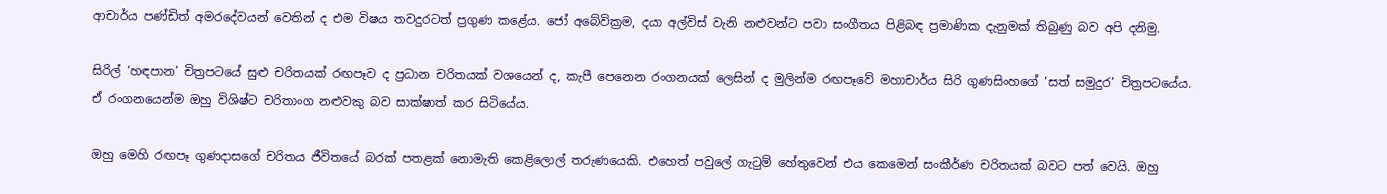ආචාර්ය පණ්ඩිත් අමරදේවයන් වෙතින් ද එම විෂය තවදුරටත් ප්‍රගුණ කළේය. ජෝ අබේවික්‍රම, දයා අල්විස් වැනි නළුවන්ට පවා සංගීතය පිළිබඳ ප්‍රමාණික දැනුමක් තිබුණු බව අපි දනිමු.

සිරිල් ‘හඳපාන’ චිත්‍රපටයේ සුළු චරිතයක් රඟපෑව ද ප්‍රධාන චරිතයක් වශයෙන් ද, කැපී පෙනෙන රංගනයක් ලෙසින් ද මුලින්ම රඟපෑවේ මහාචාර්ය සිරි ගුණසිංහගේ ‘සත් සමුදුර’ චිත්‍රපටයේය. ඒ රංගනයෙන්ම ඔහු විශිෂ්ට චරිතාංග නළුවකු බව සාක්ෂාත් කර සිටියේය.

ඔහු මෙහි රඟපෑ ගුණදාසගේ චරිතය ජීවිතයේ බරක් පතළක් නොමැති කෙළිලොල් තරුණයෙකි. එහෙත් පවුලේ ගැටුම් හේතුවෙන් එය කෙමෙන් සංකීර්ණ චරිතයක් බවට පත් වෙයි. ඔහු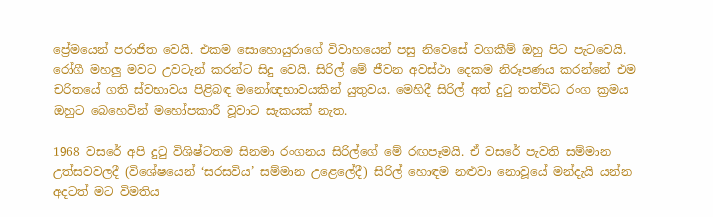ප්‍රේමයෙන් පරාජිත වෙයි. එකම සොහොයුරාගේ විවාහයෙන් පසු නිවෙසේ වගකීම් ඔහු පිට පැටවෙයි. රෝගී මහලු මවට උවටැන් කරන්ට සිදු වෙයි. සිරිල් මේ ජීවන අවස්ථා දෙකම නිරූපණය කරන්නේ එම චරිතයේ ගති ස්වභාවය පිළිබඳ මනෝඥභාවයකින් යුතුවය. මෙහිදී සිරිල් අත් දුටු තත්විධ රංග ක්‍රමය ඔහුට බෙහෙවින් මහෝපකාරී වූවාට සැකයක් නැත.

1968 වසරේ අපි දුටු විශිෂ්ටතම සිනමා රංගනය සිරිල්ගේ මේ රඟපෑමයි. ඒ වසරේ පැවති සම්මාන උත්සවවලදී (විශේෂයෙන් ‘සරසවිය’ සම්මාන උළෙලේදී) සිරිල් හොඳම නළුවා නොවූයේ මන්දැයි යන්න අදටත් මට විමතිය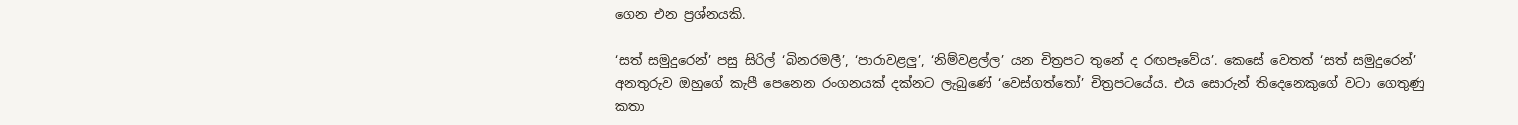ගෙන එන ප්‍රශ්නයකි.

‘සත් සමුදුරෙන්’ පසු සිරිල් ‘බිනරමලී’, ‘පාරාවළලු’, ‘නිම්වළල්ල’ යන චිත්‍රපට තුනේ ද රඟපෑවේය’. කෙසේ වෙතත් ‘සත් සමුදුරෙන්’ අනතුරුව ඔහුගේ කැපී පෙනෙන රංගනයක් දක්නට ලැබුණේ ‘වෙස්ගත්තෝ’ චිත්‍රපටයේය. එය සොරුන් තිදෙනෙකුගේ වටා ගෙතුණු කතා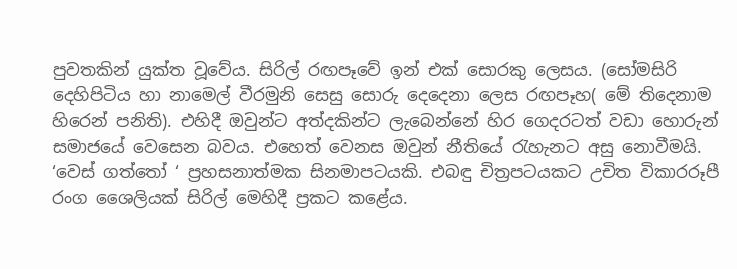පුවතකින් යුක්ත වූවේය. සිරිල් රඟපෑවේ ඉන් එක් සොරකු ලෙසය. (සෝමසිරි දෙහිපිටිය හා නාමෙල් වීරමුනි සෙසු සොරු දෙදෙනා ලෙස රඟපෑහ( මේ තිදෙනාම හිරෙන් පනිති). එහිදී ඔවුන්ට අත්දකින්ට ලැබෙන්නේ හිර ගෙදරටත් වඩා හොරුන් සමාජයේ වෙසෙන බවය. එහෙත් වෙනස ඔවුන් නීතියේ රැහැනට අසු නොවීමයි. ‘වෙස් ගත්තෝ ‘ ප්‍රහසනාත්මක සිනමාපටයකි. එබඳු චිත්‍රපටයකට උචිත විකාරරූපී රංග ශෛලියක් සිරිල් මෙහිදී ප්‍රකට කළේය.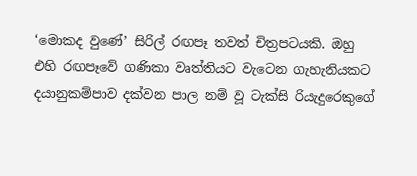‘මොකද වුණේ’ සිරිල් රඟපෑ තවත් චිත්‍රපටයකි. ඔහු එහි රඟපෑවේ ගණිකා වෘත්තියට වැටෙන ගැහැනියකට දයානුකම්පාව දක්වන පාල නම් වූ ටැක්සි රියැදුරෙකුගේ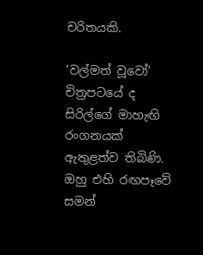චරිතයකි.

‘වල්මත් වූවෝ’ චිත්‍රපටයේ ද සිරිල්ගේ මාහැඟි රංගනයක් ඇතුළත්ව තිබිණි. ඔහු එහි රඟපෑවේ සමන්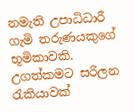නමැති උපාධිධාරී ගැමි තරුණයකුගේ භූමිකාවකි. උගත්කමට සරිලන රැකියාවක්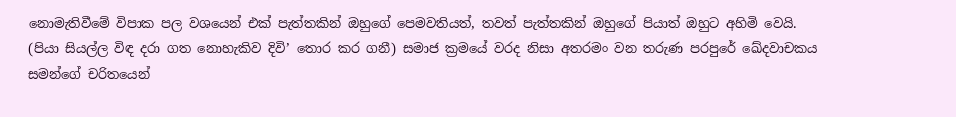නොමැතිවීමේ විපාක පල වශයෙන් එක් පැත්තකින් ඔහුගේ පෙමවතියත්, තවත් පැත්තකින් ඔහුගේ පියාත් ඔහුට අහිමි වෙයි. (පියා සියල්ල විඳ දරා ගත නොහැකිව දිවි’ තොර කර ගනී) සමාජ ක්‍රමයේ වරද නිසා අතරමං වන තරුණ පරපුරේ ඛේදවාචකය සමන්ගේ චරිතයෙන්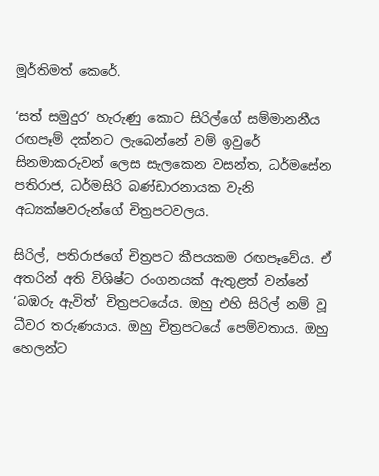මූර්තිමත් කෙරේ.

‘සත් සමුදුර’ හැරුණු කොට සිරිල්ගේ සම්මානනීය රඟපෑම් දක්නට ලැබෙන්නේ වම් ඉවුරේ සිනමාකරුවන් ලෙස සැලකෙන වසන්ත, ධර්මසේන පතිරාජ, ධර්මසිරි බණ්ඩාරනායක වැනි අධ්‍යක්ෂවරුන්ගේ චිත්‍රපටවලය.

සිරිල්, පතිරාජගේ චිත්‍රපට කීපයකම රඟපෑවේය. ඒ අතරින් අති විශිෂ්ට රංගනයක් ඇතුළත් වන්නේ ‘බඹරු ඇවිත්’ චිත්‍රපටයේය. ඔහු එහි සිරිල් නම් වූ ධීවර තරුණයාය. ඔහු චිත්‍රපටයේ පෙම්වතාය. ඔහු හෙලන්ට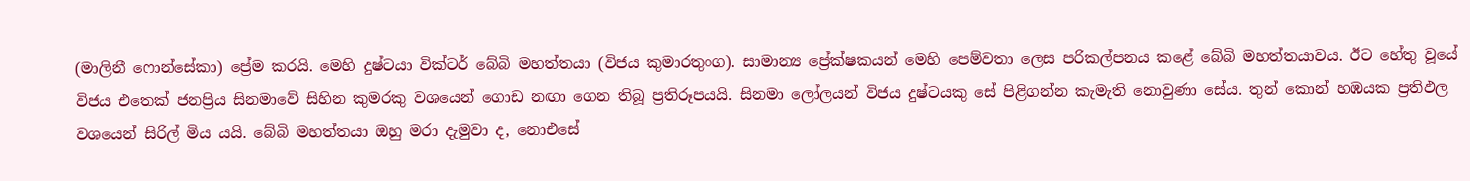(මාලිනී ෆොන්සේකා) ප්‍රේම කරයි. මෙහි දුෂ්ටයා වික්ටර් බේබි මහත්තයා (විජය කුමාරතුංග). සාමාන්‍ය ප්‍රේක්ෂකයන් මෙහි පෙම්වතා ලෙස පරිකල්පනය කළේ බේබි මහත්තයාවය. ඊට හේතු වූයේ විජය එතෙක් ජනප්‍රිය සිනමාවේ සිහින කුමරකු වශයෙන් ගොඩ නඟා ගෙන තිබූ ප්‍රතිරූපයයි. සිනමා ලෝලයන් විජය දුෂ්ටයකු සේ පිළිගන්න කැමැති නොවුණා සේය. තුන් කොන් හඹයක ප්‍රතිඵල වශයෙන් සිරිල් මිය යයි. බේබි මහත්තයා ඔහු මරා දැමුවා ද, නොඑසේ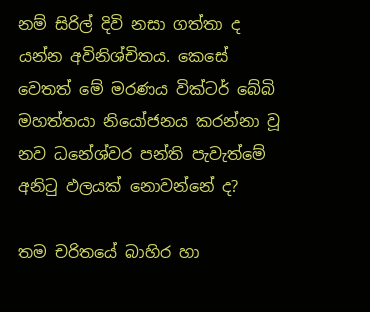නම් සිරිල් දිවි නසා ගත්තා ද යන්න අවිනිශ්චිතය. කෙසේ වෙතත් මේ මරණය වික්ටර් බේබි මහත්තයා නියෝජනය කරන්නා වූ නව ධනේශ්වර පන්ති පැවැත්මේ අනිටු ඵලයක් නොවන්නේ ද?

තම චරිතයේ බාහිර හා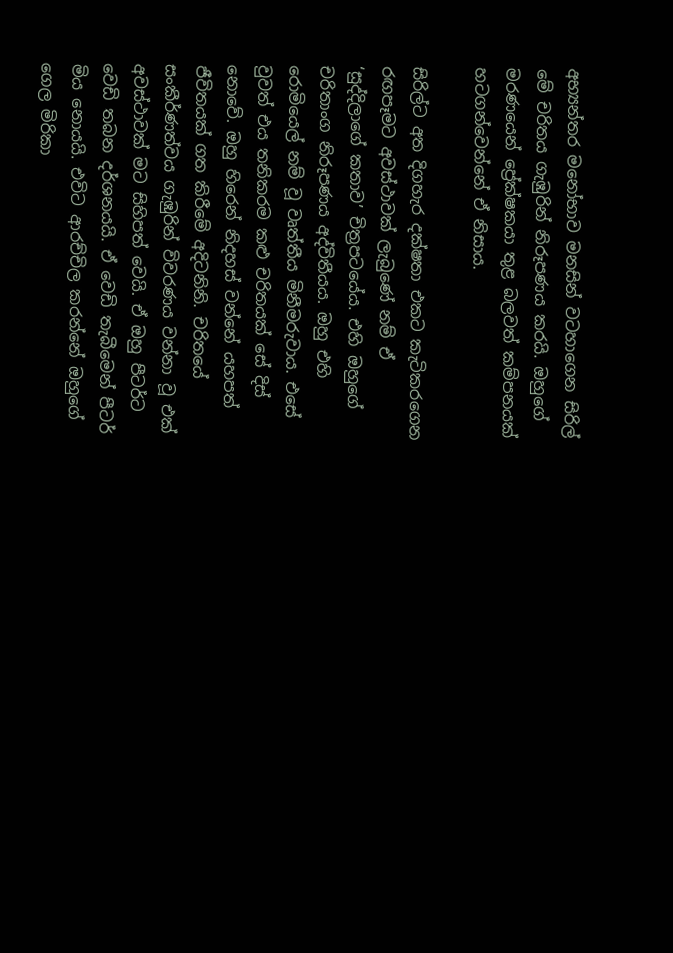අභ්‍යන්තර මනෝභාව මනසින් වටහාගෙන සිරිල් මේ චරිතය ගැඹුරින් නිරූපණය කරයි. ඔහුගේ මරණයෙන් ප්‍රේක්ෂකයා තුළ බලවත් කම්පනයක් හටගන්වෙන්නේ ඒ නිසාය.

සිරිල්ට අත දිගහැර දක්ෂතා එකට කැටිකරගෙන රඟපෑමට අවස්ථාවක් ලැබුණේ නම් ඒ ‘සුද්දිලාගේ කතාව’ චිත්‍රපටයේය. එහි ඔහුගේ චරිතාංග නිරූපණය අද්විතීයය. ඔහු එහි රොමියෙල් නම් වූ වෘත්තීය මිනීමරුවාය. එසේ වුවත් එය තනිකරම කළු චරිතයක් සේ දිස් නොවේ. ඔහු හිරෙන් නිදහස් වන්නේ යහපත් ජීවිතයක් ගත කිරීමේ අදිටනිනි. චරිතයේ සංකීර්ණත්වය ගැඹුරින් විවරණය වන්නා වූ එක් අවස්ථාවක් මට සිහිපත් වෙයි. ඒ ඔහු පීටර්ට වෙඩි තබන දර්ශනයයි. ඒ වෙඩි තැබීමෙන් පීටර් මිය නොයයි. එවිට ආරච්චිල කරන්නේ ඔහුගේ ගෙල මිරිකා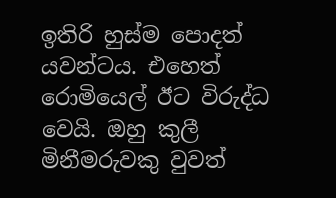ඉතිරි හුස්ම පොදත් යවන්ටය. එහෙත් රොමියෙල් ඊට විරුද්ධ වෙයි. ඔහු කුලී මිනීමරුවකු වුවත්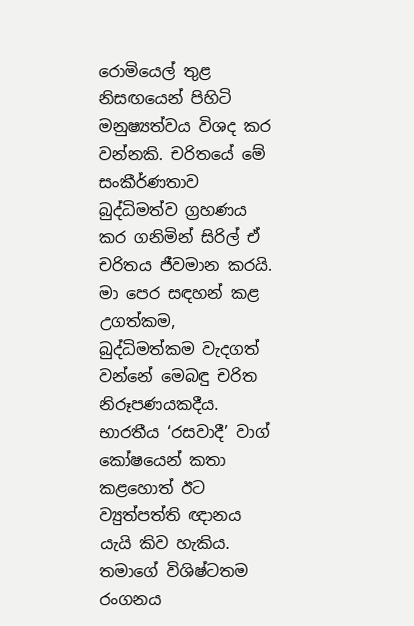රොමියෙල් තුළ නිසඟයෙන් පිහිටි මනුෂ්‍යත්වය විශද කර වන්නකි. චරිතයේ මේ සංකීර්ණතාව බුද්ධිමත්ව ග්‍රහණය කර ගනිමින් සිරිල් ඒ චරිතය ජීවමාන කරයි. මා පෙර සඳහන් කළ උගත්කම, බුද්ධිමත්කම වැදගත් වන්නේ මෙබඳු චරිත නිරූපණයකදීය. භාරතීය ‘රසවාදී’ වාග් කෝෂයෙන් කතා කළහොත් ඊට ව්‍යුත්පත්ති ඥානය යැයි කිව හැකිය. තමාගේ විශිෂ්ටතම රංගනය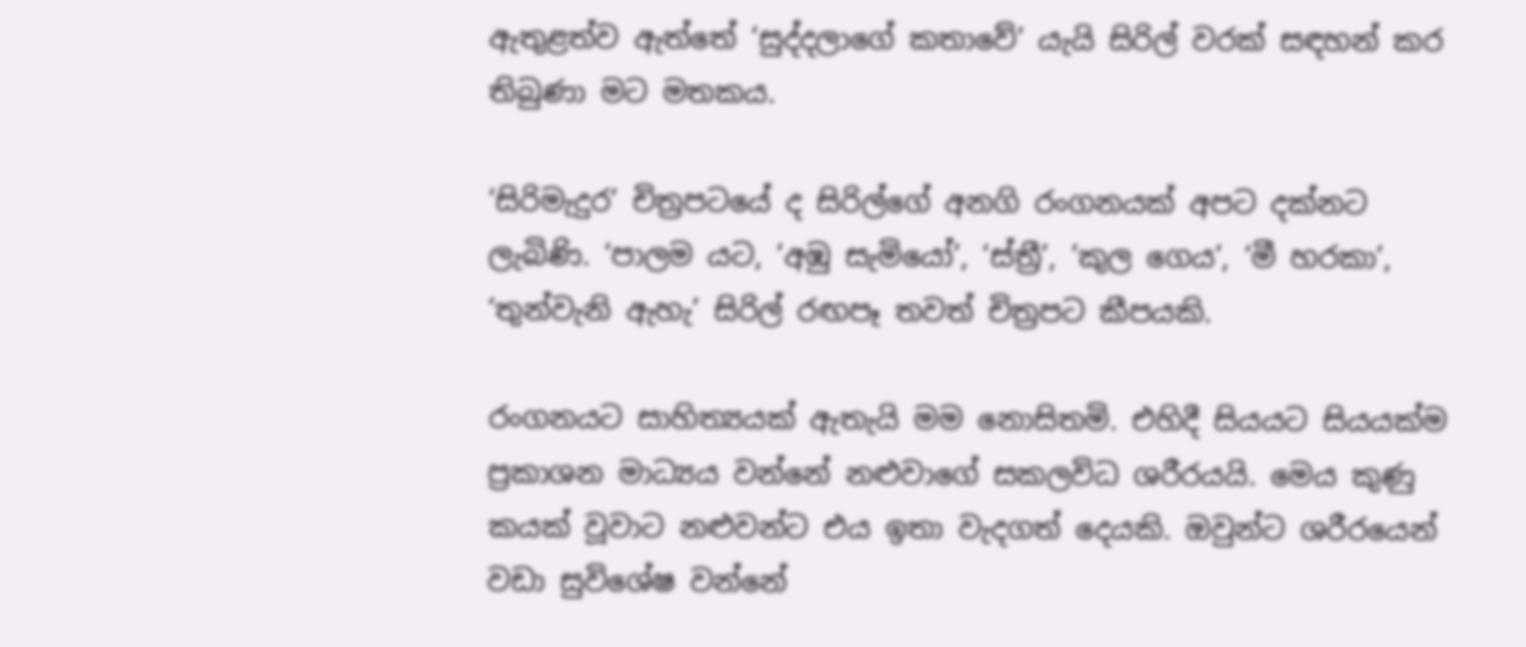ඇතුළත්ව ඇත්තේ ‘සුද්දලාගේ කතාවේ’ යැයි සිරිල් වරක් සඳහන් කර තිබුණා මට මතකය.

‘සිරිමැදුර’ චිත්‍රපටයේ ද සිරිල්ගේ අනගි රංගනයක් අපට දක්නට ලැබිණි. ‘පාලම යට, ‘අඹු සැමියෝ’, ‘ස්ත්‍රී’, ’කුල ගෙය’, ‘මී හරකා’, ‘තුන්වැනි ඇහැ’ සිරිල් රඟපෑ තවත් චිත්‍රපට කීපයකි.

රංගනයට සාහිත්‍යයක් ඇතැයි මම නොසිතමි. එහිදී සියයට සියයක්ම ප්‍රකාශන මාධ්‍යය වන්නේ නළුවාගේ සකලවිධ ශරීරයයි. මෙය කුණු කයක් වූවාට නළුවන්ට එය ඉතා වැදගත් දෙයකි. ඔවුන්ට ශරීරයෙන් වඩා සුවිශේෂ වන්නේ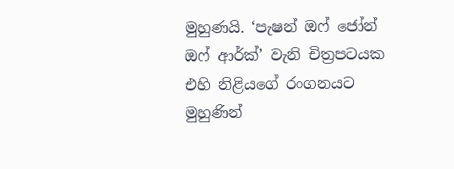මුහුණයි. ‘පැෂන් ඔෆ් ජෝන් ඔෆ් ආර්ක්’ වැනි චිත්‍රපටයක එහි නිළියගේ රංගනයට මුහුණින්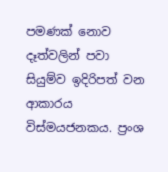පමණක් නොව දෑත්වලින් පවා සියුම්ව ඉදිරිපත් වන ආකාරය විස්මයජනකය. ප්‍රංශ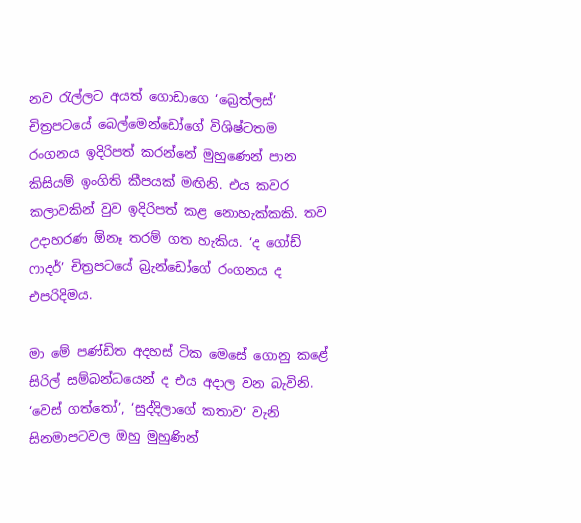නව රැල්ලට අයත් ගොඩාගෙ ‘බ්‍රෙත්ලස්’ චිත්‍රපටයේ බෙල්මෙන්ඩෝගේ විශිෂ්ටතම රංගනය ඉදිරිපත් කරන්නේ මුහුණෙන් පාන කිසියම් ඉංගිති කීපයක් මඟිනි. එය කවර කලාවකින් වුව ඉදිරිපත් කළ නොහැක්කකි. තව උදාහරණ ඕනෑ තරම් ගත හැකිය. ‘ද ගෝඩ් ෆාදර්’ චිත්‍රපටයේ බ්‍රැන්ඩෝගේ රංගනය ද එපරිදිමය.

මා මේ පණ්ඩිත අදහස් ටික මෙසේ ගොනු කළේ සිරිල් සම්බන්ධයෙන් ද එය අදාල වන බැවිනි. ‘වෙස් ගත්තෝ’, ‘සුද්දිලාගේ කතාව‘ වැනි සිනමාපටවල ඔහු මුහුණින්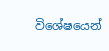විශේෂයෙන්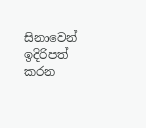සිනාවෙන් ඉදිරිපත් කරන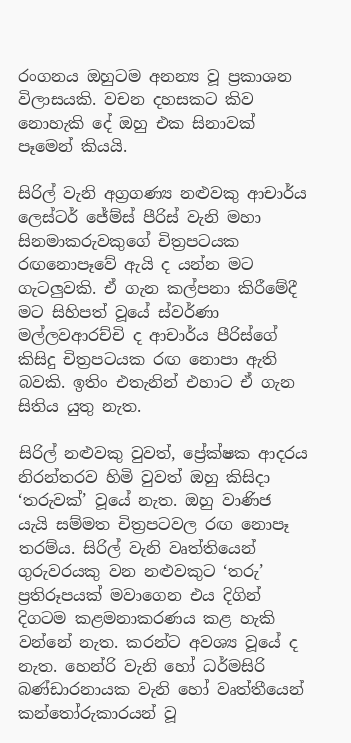රංගනය ඔහුටම අනන්‍ය වූ ප්‍රකාශන විලාසයකි. වචන දහසකට කිව නොහැකි දේ ඔහු එක සිනාවක් පෑමෙන් කියයි.

සිරිල් වැනි අග්‍රගණ්‍ය නළුවකු ආචාර්ය ලෙස්ටර් ජේම්ස් පීරිස් වැනි මහා සිනමාකරුවකුගේ චිත්‍රපටයක රඟනොපෑවේ ඇයි ද යන්න මට ගැටලුවකි. ඒ ගැන කල්පනා කිරීමේදී මට සිහිපත් වූයේ ස්වර්ණා මල්ලවආරච්චි ද ආචාර්ය පීරිස්ගේ කිසිදු චිත්‍රපටයක රඟ නොපා ඇති බවකි. ඉතිං එතැනින් එහාට ඒ ගැන සිතිය යුතු නැත.

සිරිල් නළුවකු වුවත්, ප්‍රේක්ෂක ආදරය නිරන්තරව හිමි වුවත් ඔහු කිසිදා ‘තරුවක්’ වූයේ නැත. ඔහු වාණිජ යැයි සම්මත චිත්‍රපටවල රඟ නොපෑ තරම්ය. සිරිල් වැනි වෘත්තියෙන් ගුරුවරයකු වන නළුවකුට ‘තරු’ ප්‍රතිරූපයක් මවාගෙන එය දිගින් දිගටම කළමනාකරණය කළ හැකි වන්නේ නැත. කරන්ට අවශ්‍ය වූයේ ද නැත. හෙන්රි වැනි හෝ ධර්මසිරි බණ්ඩාරනායක වැනි හෝ වෘත්තීයෙන් කන්තෝරුකාරයන් වූ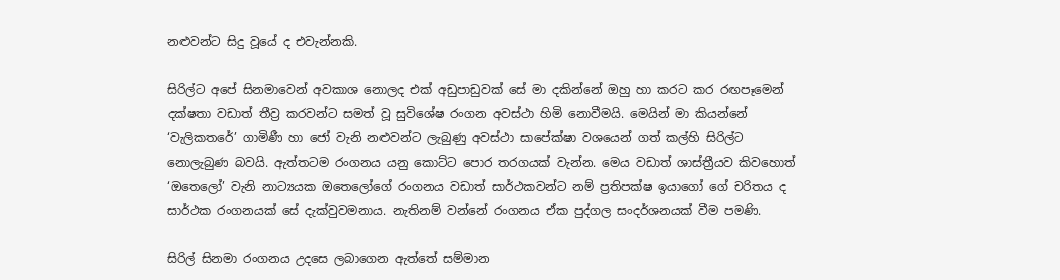නළුවන්ට සිදු වූයේ ද එවැන්නකි.

සිරිල්ට අපේ සිනමාවෙන් අවකාශ නොලද එක් අඩුපාඩුවක් සේ මා දකින්නේ ඔහු හා කරට කර රඟපෑමෙන් දක්ෂතා වඩාත් තීව්‍ර කරවන්ට සමත් වූ සුවිශේෂ රංගන අවස්ථා හිමි නොවීමයි. මෙයින් මා කියන්නේ ‘වැලිකතරේ’ ගාමිණී හා ජෝ වැනි නළුවන්ට ලැබුණු අවස්ථා සාපේක්ෂා වශයෙන් ගත් කල්හි සිරිල්ට නොලැබුණ බවයි. ඇත්තටම රංගනය යනු කොට්ට පොර තරගයක් වැන්න. මෙය වඩාත් ශාස්ත්‍රීයව කිවහොත් ‘ඔතෙලෝ’ වැනි නාට්‍යයක ඔතෙලෝගේ රංගනය වඩාත් සාර්ථකවන්ට නම් ප්‍රතිපක්ෂ ඉයාගෝ ගේ චරිතය ද සාර්ථක රංගනයක් සේ දැක්වුවමනාය. නැතිනම් වන්නේ රංගනය ඒක පුද්ගල සංදර්ශනයක් වීම පමණි.

සිරිල් සිනමා රංගනය උදසෙ ලබාගෙන ඇත්තේ සම්මාන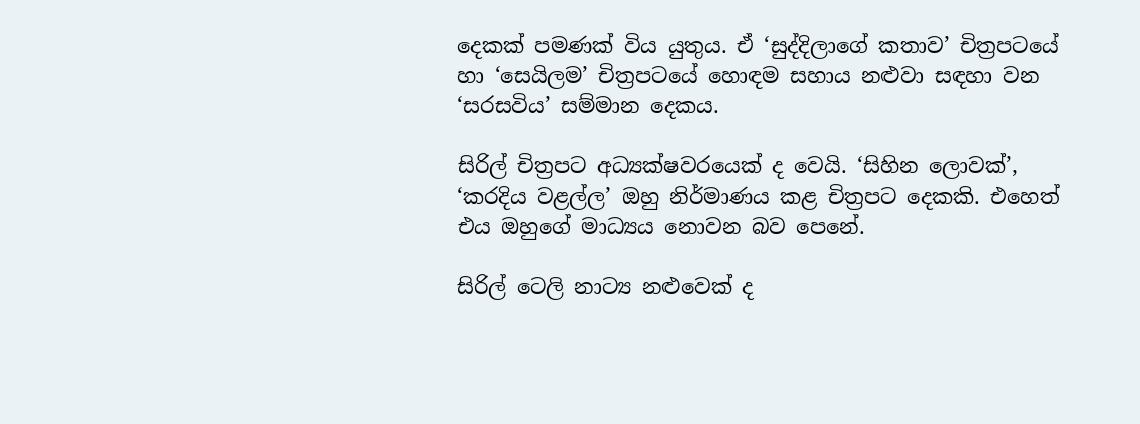දෙකක් පමණක් විය යුතුය. ඒ ‘සුද්දිලාගේ කතාව’ චිත්‍රපටයේ හා ‘සෙයිලම’ චිත්‍රපටයේ හොඳම සහාය නළුවා සඳහා වන ‘සරසවිය’ සම්මාන දෙකය.

සිරිල් චිත්‍රපට අධ්‍යක්ෂවරයෙක් ද වෙයි. ‘සිහින ලොවක්’, ‘කරදිය වළල්ල’ ඔහු නිර්මාණය කළ චිත්‍රපට දෙකකි. එහෙත් එය ඔහුගේ මාධ්‍යය නොවන බව පෙනේ.

සිරිල් ටෙලි නාට්‍ය නළුවෙක් ද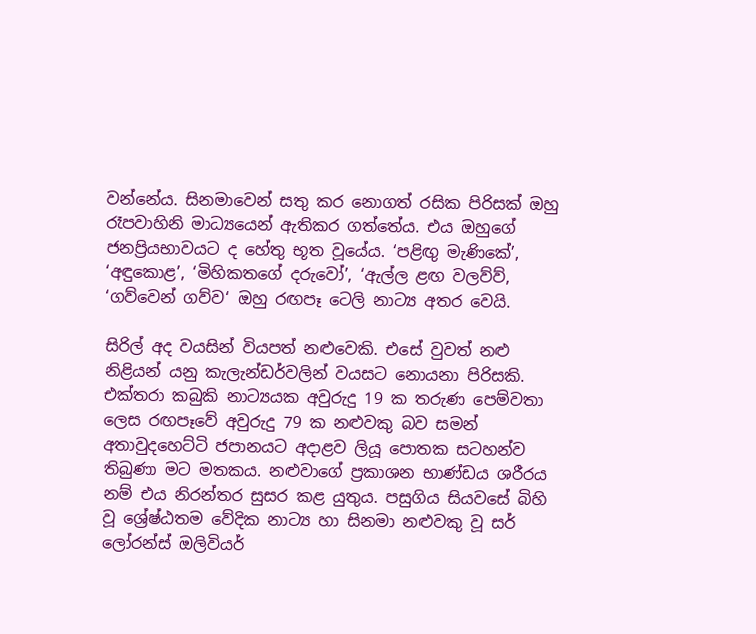වන්නේය. සිනමාවෙන් සතු කර නොගත් රසික පිරිසක් ඔහු රෑපවාහිනි මාධ්‍යයෙන් ඇතිකර ගත්තේය. එය ඔහුගේ ජනප්‍රියභාවයට ද හේතු භූත වූයේය. ‘පළිඟු මැණිකේ’, ‘අඳුකොළ’, ‘මිහිකතගේ දරුවෝ’, ‘ඇල්ල ළඟ වලව්ව්, ‘ගව්වෙන් ගව්ව‘ ඔහු රඟපෑ ටෙලි නාට්‍ය අතර වෙයි.

සිරිල් අද වයසින් වියපත් නළුවෙකි. එසේ වුවත් නළු නිළියන් යනු කැලැන්ඩර්වලින් වයසට නොයනා පිරිසකි. එක්තරා කබුකි නාට්‍යයක අවුරුදු 19 ක තරුණ පෙම්වතා ලෙස රඟපෑවේ අවුරුදු 79 ක නළුවකු බව සමන් අතාවුදහෙට්ටි ජපානයට අදාළව ලියූ පොතක සටහන්ව තිබුණා මට මතකය. නළුවාගේ ප්‍රකාශන භාණ්ඩය ශරීරය නම් එය නිරන්තර සුසර කළ යුතුය. පසුගිය සියවසේ බිහි වූ ශ්‍රේෂ්ඨතම වේදික නාට්‍ය හා සිනමා නළුවකු වූ සර් ලෝරන්ස් ඔලිවියර්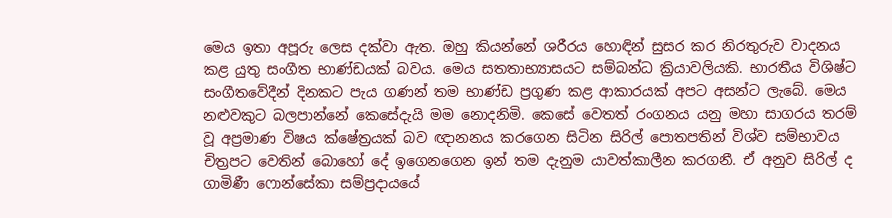මෙය ඉතා අපූරු ලෙස දක්වා ඇත. ඔහු කියන්නේ ශරීරය හොඳින් සුසර කර නිරතුරුව වාදනය කළ යුතු සංගීත භාණ්ඩයක් බවය. මෙය සතතාභ්‍යාසයට සම්බන්ධ ක්‍රියාවලියකි. භාරතීය විශිෂ්ට සංගීතවේදීන් දිනකට පැය ගණන් තම භාණ්ඩ ප්‍රගුණ කළ ආකාරයක් අපට අසන්ට ලැබේ. මෙය නළුවකුට බලපාන්නේ කෙසේදැයි මම නොදනිමි. කෙසේ වෙතත් රංගනය යනු මහා සාගරය තරම් වූ අප්‍රමාණ විෂය ක්ෂේත්‍රයක් බව ඥානනය කරගෙන සිටින සිරිල් පොතපතින් විශ්ව සම්භාවය චිත්‍රපට වෙතින් බොහෝ දේ ඉගෙනගෙන ඉන් තම දැනුම යාවත්කාලීන කරගනී. ඒ අනුව සිරිල් ද ගාමිණී ෆොන්සේකා සම්ප්‍රදායයේ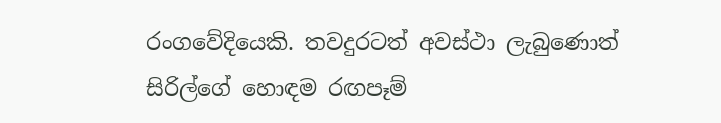රංගවේදියෙකි. තවදුරටත් අවස්ථා ලැබුණොත් සිරිල්ගේ හොඳම රඟපෑම්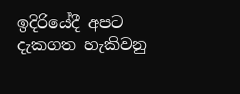ඉදිරියේදී අපට දැකගත හැකිවනු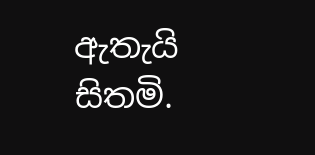ඇතැයි සිතමි.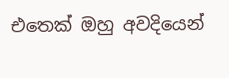එතෙක් ඔහු අවදියෙන්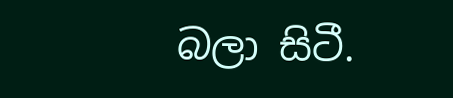බලා සිටී.